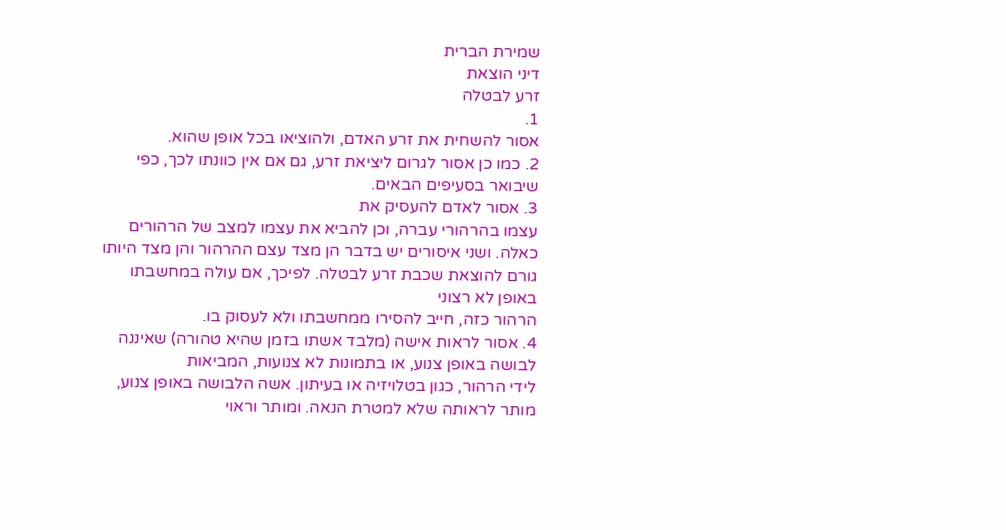שמירת הברית
דיני הוצאת
זרע לבטלה
1.
אסור להשחית את זרע האדם, ולהוציאו בכל אופן שהוא.
2. כמו כן אסור לגרום ליציאת זרע, גם אם אין כוונתו לכך, כפי שיבואר בסעיפים הבאים.
3. אסור לאדם להעסיק את
עצמו בהרהורי עברה, וכן להביא את עצמו למצב של הרהורים כאלה. ושני איסורים יש בדבר הן מצד עצם ההרהור והן מצד היותו גורם להוצאת שכבת זרע לבטלה. לפיכך, אם עולה במחשבתו באופן לא רצוני
הרהור כזה, חייב להסירו ממחשבתו ולא לעסוק בו.
4. אסור לראות אישה (מלבד אשתו בזמן שהיא טהורה) שאיננה לבושה באופן צנוע, או בתמונות לא צנועות, המביאות
לידי הרהור, כגון בטלויזיה או בעיתון. אשה הלבושה באופן צנוע, מותר לראותה שלא למטרת הנאה. ומותר וראוי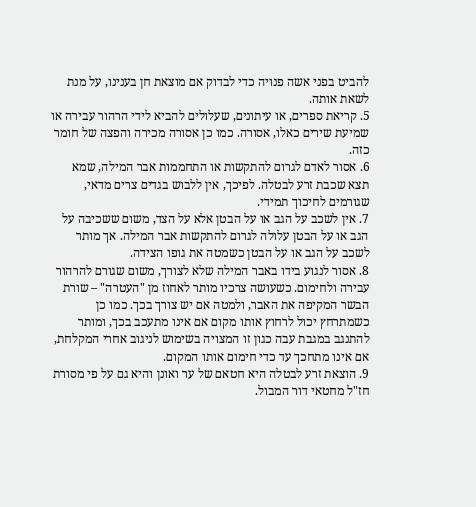להביט בפני אשה פנויה כדי לבדוק אם מוצאת חן בענינו, על מנת לשאת אותה.
5. קריאת ספרים, או עיתונים, שעלולים להביא לידי הרהור עבירה או שמיעת שירים כאלו, אסורה. כמו כן אסורה מכירה והפצה של חומר כזה.
6. אסור לאדם לגרום להתקשות או התחממות אבר המילה, שמא תצא שכבת זרע לבטלה. לפיכך, אין ללבוש בגדים צרים מדאי, שגורמים לחיכוך תמידי.
7. אין לשכב על הגב או על הבטן אלא על הצד, משום ששכיבה על הגב או על הבטן עלולה לגרום להתקשות אבר המילה. אך מותר לשכב על הגב או על הבטן כשמטה את גופו הצידה.
8. אסור לנגוע בידו באבר המילה שלא לצורך, משום שגורם להרהור עבירה ולחימום. כשעושה צרכיו מותר לאחוז מן "העטרה" – שורת הבשר המקיפה את האבר, ולמטה אם יש צורך בכך. כמו כן כשמתרחץ יכול לרחוץ אותו מקום אם אינו מתעכב בכך, ומותר להתנגב במגבת עבה כגון זו המצויה בשימוש לניגוב אחרי המקלחת, אם אינו מתחכך עד כדי חימום אותו המקום.
9. הוצאת זרע לבטלה היא חטאם של ער ואונן והיא גם על פי מסורת חז"ל מחטאי דור המבול.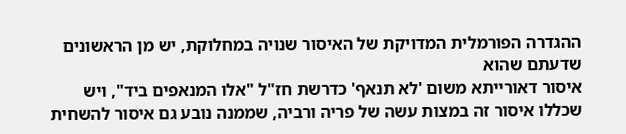ההגדרה הפורמלית המדויקת של האיסור שנויה במחלוקת, יש מן הראשונים שדעתם שהוא
איסור דאורייתא משום 'לא תנאף' כדרשת חז"ל "אלו המנאפים ביד", ויש שכללו איסור זה במצות עשה של פריה ורביה, שממנה נובע גם איסור להשחית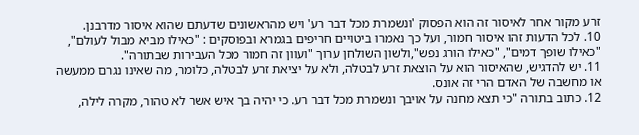זרע מקור אחר לאיסור זה הוא הפסוק 'ונשמרת מכל דבר רע' ויש מהראשונים שדעתם שהוא איסור מדרבנן.
10. לכל הדעות זהו איסור חמור, ועל כך נאמרו ביטויים חריפים בגמרא ובפוסקים : "כאילו מביא מבול לעולם", "כאילו שופך דמים", "כאילו הורג נפש",ולשון השולחן ערוך "ועוון זה חמור מכל העבירות שבתורה".
11. יש להדגיש, שהאיסור הוא על הוצאת זרע לבטלה, ולא על יציאת זרע לבטלה, כלומר, מה שאינו נגרם ממעשה או מחשבה של האדם הרי זה אונס.
12. כתוב בתורה "כי תצא מחנה על אויבך ונשמרת מכל דבר רע. כי יהיה בך איש אשר לא טהור, מקרה לילה,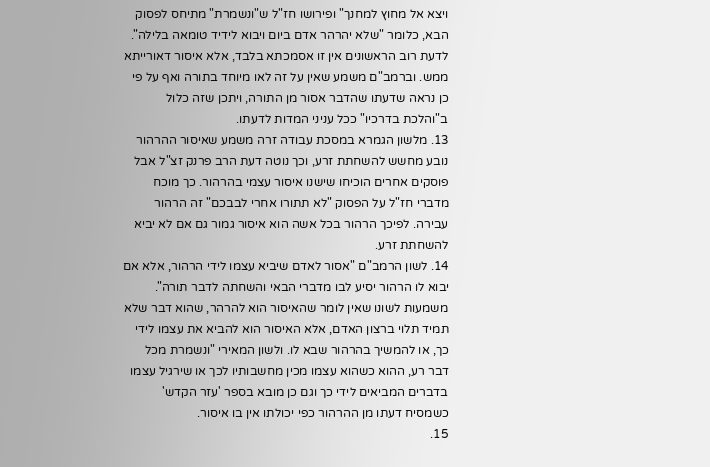ויצא אל מחוץ למחנך" ופירושו חז"ל ש"ונשמרת" מתיחס לפסוק הבא, כלומר "שלא יהרהר אדם ביום ויבוא לידיד טומאה בלילה". לדעת רוב הראשונים אין זו אסמכתא בלבד, אלא איסור דאורייתא ממש. וברמב"ם משמע שאין על זה לאו מיוחד בתורה ואף על פי כן נראה שדעתו שהדבר אסור מן התורה, ויתכן שזה כלול ב"והלכת בדרכיו" ככל עניני המדות לדעתו.
13. מלשון הגמרא במסכת עבודה זרה משמע שאיסור ההרהור נובע מחשש להשחתת זרע, וכך נוטה דעת הרב פרנק זצ"ל אבל פוסקים אחרים הוכיחו שישנו איסור עצמי בהרהור. כך מוכח מדברי חז"ל על הפסוק "לא תתורו אחרי לבבכם" זה הרהור עבירה. לפיכך הרהור בכל אשה הוא איסור גמור גם אם לא יביא להשחתת זרע.
14. לשון הרמב"ם "אסור לאדם שיביא עצמו לידי הרהור, אלא אם יבוא לו הרהור יסיע לבו מדברי הבאי והשחתה לדבר תורה". משמעות לשונו שאין לומר שהאיסור הוא להרהר, שהוא דבר שלא תמיד תלוי ברצון האדם, אלא האיסור הוא להביא את עצמו לידי כך, או להמשיך בהרהור שבא לו. ולשון המאירי "ונשמרת מכל דבר רע, ההוא כשהוא עצמו מכין מחשבותיו לכך או שירגיל עצמו בדברים המביאים לידי כך וגם כן מובא בספר 'עזר הקדש' כשמסיח דעתו מן ההרהור כפי יכולתו אין בו איסור.
15.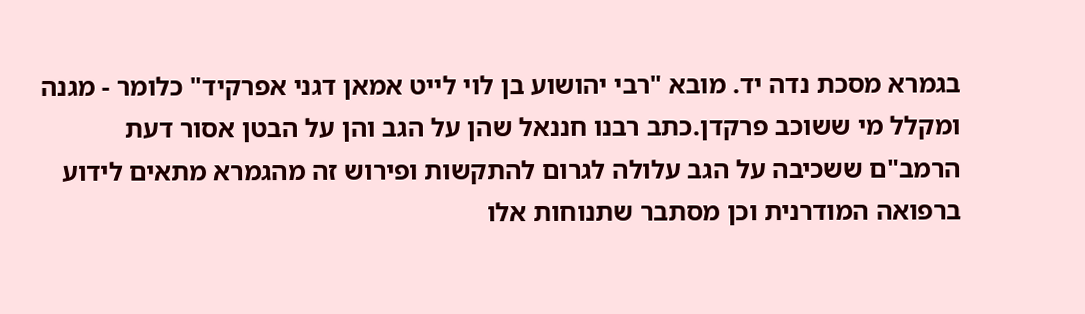בגמרא מסכת נדה יד. מובא "רבי יהושוע בן לוי לייט אמאן דגני אפרקיד" כלומר - מגנה ומקלל מי ששוכב פרקדן.כתב רבנו חננאל שהן על הגב והן על הבטן אסור דעת הרמב"ם ששכיבה על הגב עלולה לגרום להתקשות ופירוש זה מהגמרא מתאים לידוע ברפואה המודרנית וכן מסתבר שתנוחות אלו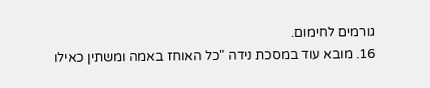גורמים לחימום.
16. מובא עוד במסכת נידה "כל האוחז באמה ומשתין כאילו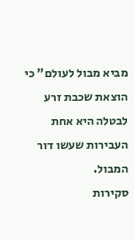מביא מבול לעולם" כי הוצאת שכבת זרע לבטלה היא אחת העבירות שעשו דור המבול.
סקירות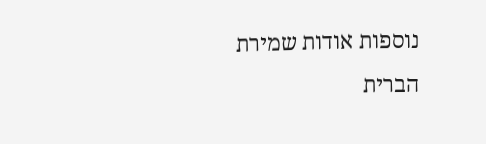נוספות אודות שמירת הברית